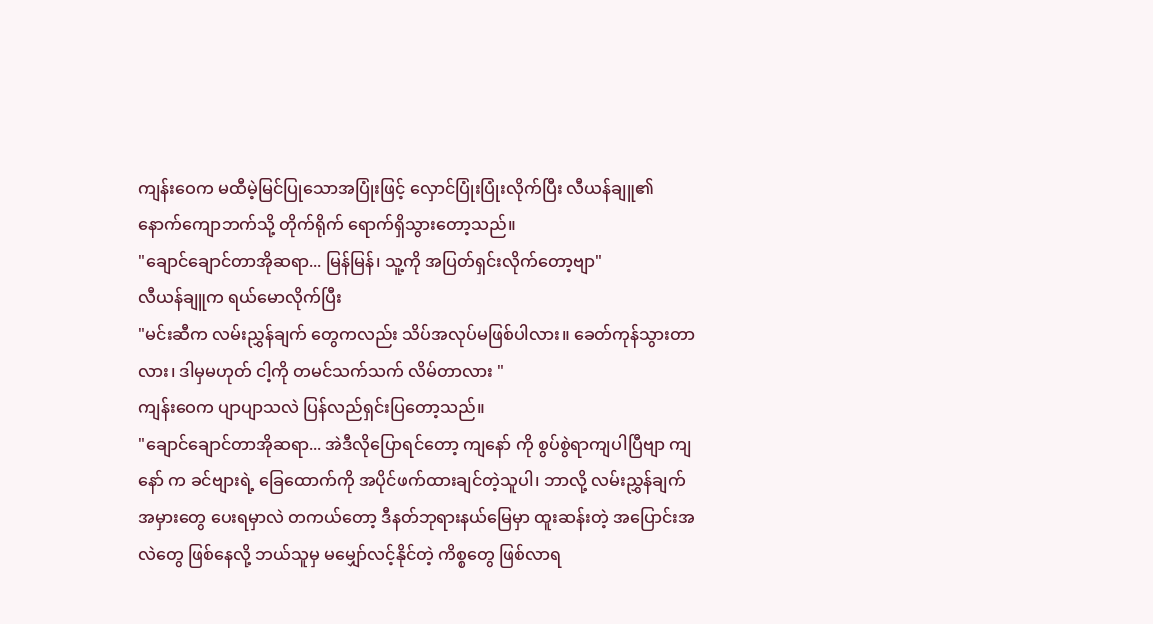ကျန်းဝေက မထီမဲ့မြင်ပြုသောအပြုံးဖြင့် လှောင်ပြုံးပြုံးလိုက်ပြီး လီယန်ချူ၏ နောက်ကျောဘက်သို့ တိုက်ရိုက် ရောက်ရှိသွားတော့သည်။
"ချောင်ချောင်တာအိုဆရာ... မြန်မြန်၊ သူ့ကို အပြတ်ရှင်းလိုက်တော့ဗျာ"
လီယန်ချူက ရယ်မောလိုက်ပြီး
"မင်းဆီက လမ်းညွှန်ချက် တွေကလည်း သိပ်အလုပ်မဖြစ်ပါလား။ ခေတ်ကုန်သွားတာလား၊ ဒါမှမဟုတ် ငါ့ကို တမင်သက်သက် လိမ်တာလား "
ကျန်းဝေက ပျာပျာသလဲ ပြန်လည်ရှင်းပြတော့သည်။
"ချောင်ချောင်တာအိုဆရာ... အဲဒီလိုပြောရင်တော့ ကျနော် ကို စွပ်စွဲရာကျပါပြီဗျာ ကျနော် က ခင်ဗျားရဲ့ ခြေထောက်ကို အပိုင်ဖက်ထားချင်တဲ့သူပါ၊ ဘာလို့ လမ်းညွှန်ချက်အမှားတွေ ပေးရမှာလဲ တကယ်တော့ ဒီနတ်ဘုရားနယ်မြေမှာ ထူးဆန်းတဲ့ အပြောင်းအလဲတွေ ဖြစ်နေလို့ ဘယ်သူမှ မမျှော်လင့်နိုင်တဲ့ ကိစ္စတွေ ဖြစ်လာရ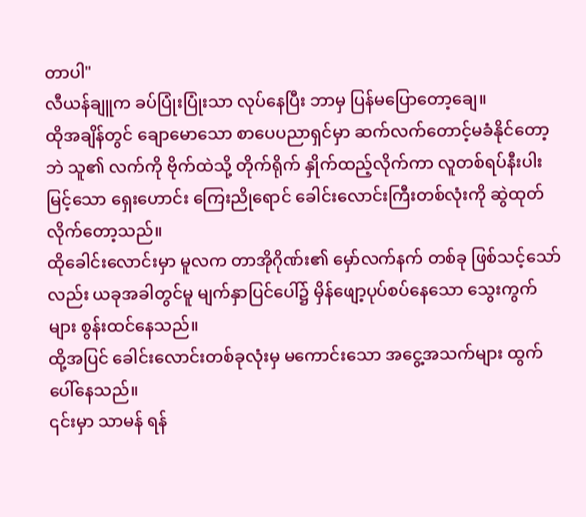တာပါ"
လီယန်ချူက ခပ်ပြုံးပြုံးသာ လုပ်နေပြီး ဘာမှ ပြန်မပြောတော့ချေ။
ထိုအချိန်တွင် ချောမောသော စာပေပညာရှင်မှာ ဆက်လက်တောင့်မခံနိုင်တော့ဘဲ သူ၏ လက်ကို ဗိုက်ထဲသို့ တိုက်ရိုက် နှိုက်ထည့်လိုက်ကာ လူတစ်ရပ်နီးပါး မြင့်သော ရှေးဟောင်း ကြေးညိုရောင် ခေါင်းလောင်းကြီးတစ်လုံးကို ဆွဲထုတ်လိုက်တော့သည်။
ထိုခေါင်းလောင်းမှာ မူလက တာအိုဂိုဏ်း၏ မှော်လက်နက် တစ်ခု ဖြစ်သင့်သော်လည်း ယခုအခါတွင်မူ မျက်နှာပြင်ပေါ်၌ မှိန်ဖျော့ပုပ်စပ်နေသော သွေးကွက်များ စွန်းထင်နေသည်။
ထို့အပြင် ခေါင်းလောင်းတစ်ခုလုံးမှ မကောင်းသော အငွေ့အသက်များ ထွက်ပေါ်နေသည်။
၎င်းမှာ သာမန် ရန်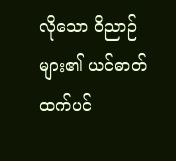လိုသော ဝိညာဉ်များ၏ ယင်ဓာတ် ထက်ပင်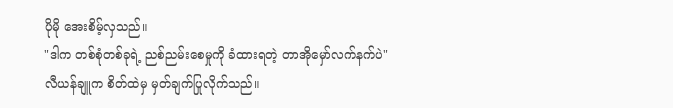ပိုမို အေးစိမ့်လှသည်။
"ဒါက တစ်စုံတစ်ခုရဲ့ ညစ်ညမ်းစေမှုကို ခံထားရတဲ့ တာအိုမှော်လက်နက်ပဲ"
လီယန်ချူက စိတ်ထဲမှ မှတ်ချက်ပြုလိုက်သည်။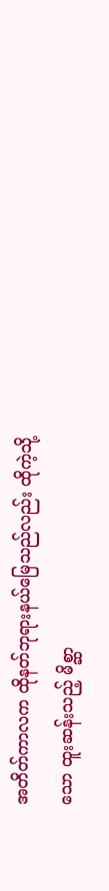အတိတ်ကာလက ထိုနတ်ဘုရားနယ်မြေသည်လည်း ထိုကဲ့သို့သော ထူးဆန်းသည့် မိစ္ဆာ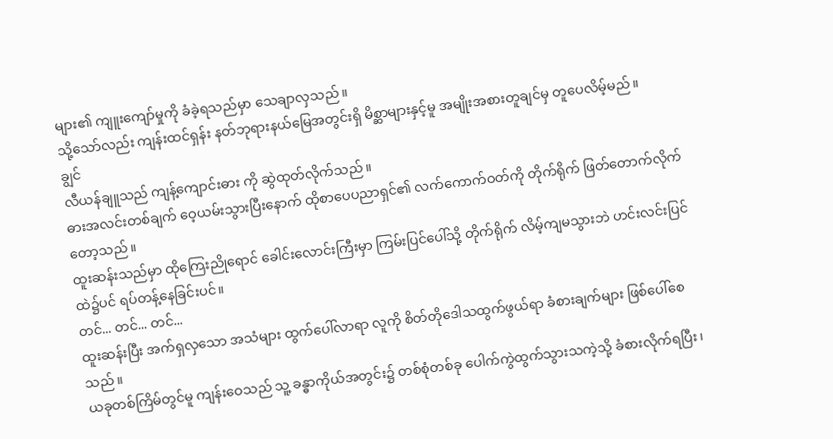များ၏ ကျူးကျော်မှုကို ခံခဲ့ရသည်မှာ သေချာလှသည်။
သို့သော်လည်း ကျန်းထင်ရှန်း နတ်ဘုရားနယ်မြေအတွင်းရှိ မိစ္ဆာများနှင့်မူ အမျိုးအစားတူချင်မှ တူပေလိမ့်မည်။
ချွင်
လီယန်ချူသည် ကျန့်ကျောင်းဓား ကို ဆွဲထုတ်လိုက်သည်။
ဓားအလင်းတစ်ချက် ဝေ့ယမ်းသွားပြီးနောက် ထိုစာပေပညာရှင်၏ လက်ကောက်ဝတ်ကို တိုက်ရိုက် ဖြတ်တောက်လိုက်တော့သည်။
ထူးဆန်းသည်မှာ ထိုကြေးညိုရောင် ခေါင်းလောင်းကြီးမှာ ကြမ်းပြင်ပေါ်သို့ တိုက်ရိုက် လိမ့်ကျမသွားဘဲ ဟင်းလင်းပြင်ထဲ၌ပင် ရပ်တန့်နေခြင်းပင်။
တင်... တင်... တင်...
ထူးဆန်းပြီး အက်ရှလှသော အသံများ ထွက်ပေါ်လာရာ လူကို စိတ်တိုဒေါသထွက်ဖွယ်ရာ ခံစားချက်များ ဖြစ်ပေါ်စေသည်။
ယခုတစ်ကြိမ်တွင်မူ ကျန်းဝေသည် သူ့ ခန္ဓာကိုယ်အတွင်း၌ တစ်စုံတစ်ခု ပေါက်ကွဲထွက်သွားသကဲ့သို့ ခံစားလိုက်ရပြီး၊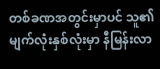တစ်ခဏအတွင်းမှာပင် သူ၏ မျက်လုံးနှစ်လုံးမှာ နီမြန်းလာ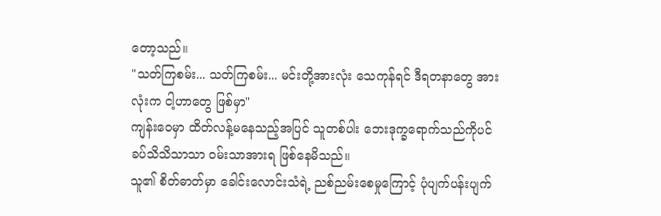တော့သည်။
"သတ်ကြစမ်း... သတ်ကြစမ်း... မင်းတို့အားလုံး သေကုန်ရင် ဒီရတနာတွေ အားလုံးက ငါ့ဟာတွေ ဖြစ်မှာ"
ကျန်းဝေမှာ ထိတ်လန့်မနေသည့်အပြင် သူတစ်ပါး ဘေးဒုက္ခရောက်သည်ကိုပင် ခပ်သိသိသာသာ ဝမ်းသာအားရ ဖြစ်နေမိသည်။
သူ၏ စိတ်ဓာတ်မှာ ခေါင်းလောင်းသံရဲ့ ညစ်ညမ်းစေမှုကြောင့် ပုံပျက်ပန်းပျက်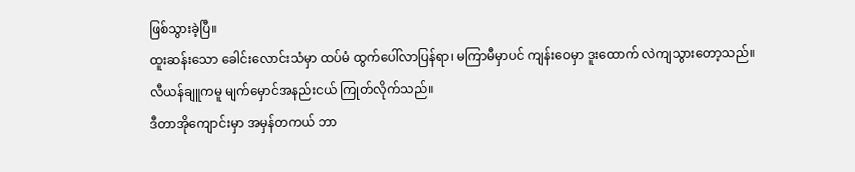ဖြစ်သွားခဲ့ပြီ။
ထူးဆန်းသော ခေါင်းလောင်းသံမှာ ထပ်မံ ထွက်ပေါ်လာပြန်ရာ၊ မကြာမီမှာပင် ကျန်းဝေမှာ ဒူးထောက် လဲကျသွားတော့သည်။
လီယန်ချူကမူ မျက်မှောင်အနည်းငယ် ကြုတ်လိုက်သည်။
ဒီတာအိုကျောင်းမှာ အမှန်တကယ် ဘာ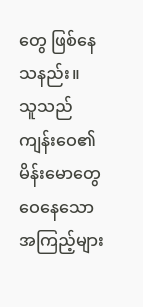တွေ ဖြစ်နေသနည်း။
သူသည် ကျန်းဝေ၏ မိန်းမောတွေဝေနေသော အကြည့်များ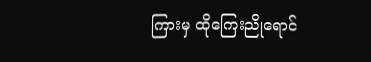ကြားမှ ထိုကြေးညိုရောင်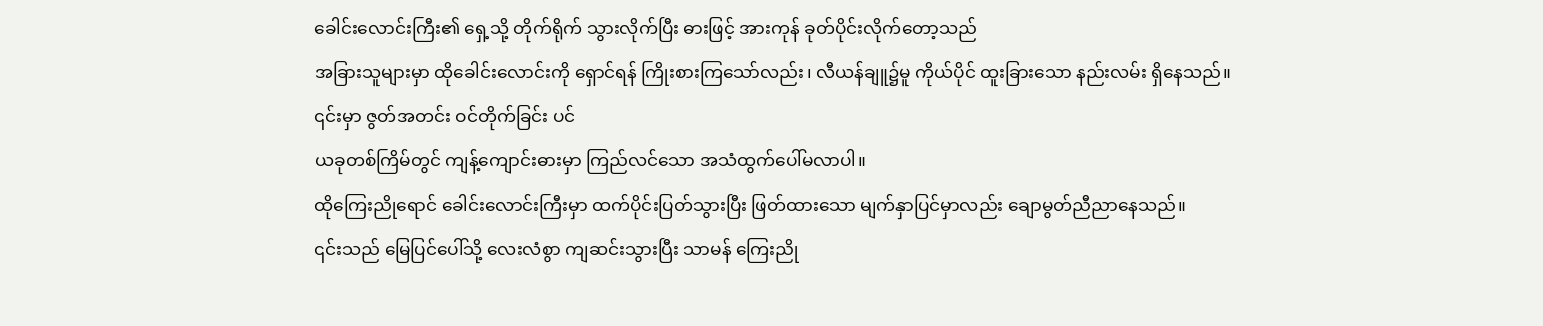ခေါင်းလောင်းကြီး၏ ရှေ့သို့ တိုက်ရိုက် သွားလိုက်ပြီး ဓားဖြင့် အားကုန် ခုတ်ပိုင်းလိုက်တော့သည်
အခြားသူများမှာ ထိုခေါင်းလောင်းကို ရှောင်ရန် ကြိုးစားကြသော်လည်း၊ လီယန်ချူ၌မူ ကိုယ်ပိုင် ထူးခြားသော နည်းလမ်း ရှိနေသည်။
၎င်းမှာ ဇွတ်အတင်း ဝင်တိုက်ခြင်း ပင်
ယခုတစ်ကြိမ်တွင် ကျန့်ကျောင်းဓားမှာ ကြည်လင်သော အသံထွက်ပေါ်မလာပါ။
ထိုကြေးညိုရောင် ခေါင်းလောင်းကြီးမှာ ထက်ပိုင်းပြတ်သွားပြီး ဖြတ်ထားသော မျက်နှာပြင်မှာလည်း ချောမွတ်ညီညာနေသည်။
၎င်းသည် မြေပြင်ပေါ်သို့ လေးလံစွာ ကျဆင်းသွားပြီး သာမန် ကြေးညို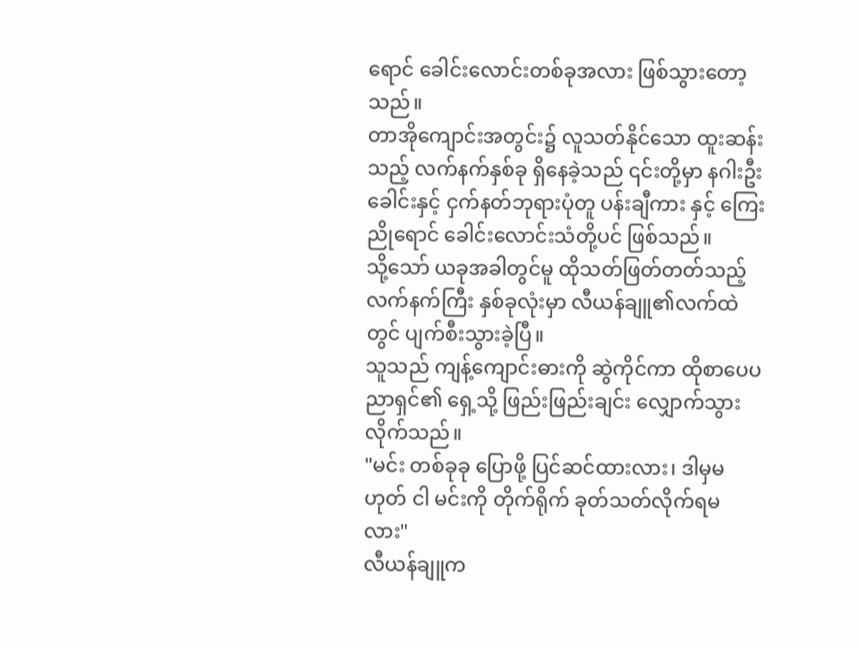ရောင် ခေါင်းလောင်းတစ်ခုအလား ဖြစ်သွားတော့သည်။
တာအိုကျောင်းအတွင်း၌ လူသတ်နိုင်သော ထူးဆန်းသည့် လက်နက်နှစ်ခု ရှိနေခဲ့သည် ၎င်းတို့မှာ နဂါးဦးခေါင်းနှင့် ငှက်နတ်ဘုရားပုံတူ ပန်းချီကား နှင့် ကြေးညိုရောင် ခေါင်းလောင်းသံတို့ပင် ဖြစ်သည်။
သို့သော် ယခုအခါတွင်မူ ထိုသတ်ဖြတ်တတ်သည့် လက်နက်ကြီး နှစ်ခုလုံးမှာ လီယန်ချူ၏လက်ထဲတွင် ပျက်စီးသွားခဲ့ပြီ။
သူသည် ကျန့်ကျောင်းဓားကို ဆွဲကိုင်ကာ ထိုစာပေပညာရှင်၏ ရှေ့သို့ ဖြည်းဖြည်းချင်း လျှောက်သွားလိုက်သည်။
"မင်း တစ်ခုခု ပြောဖို့ ပြင်ဆင်ထားလား၊ ဒါမှမဟုတ် ငါ မင်းကို တိုက်ရိုက် ခုတ်သတ်လိုက်ရမလား"
လီယန်ချူက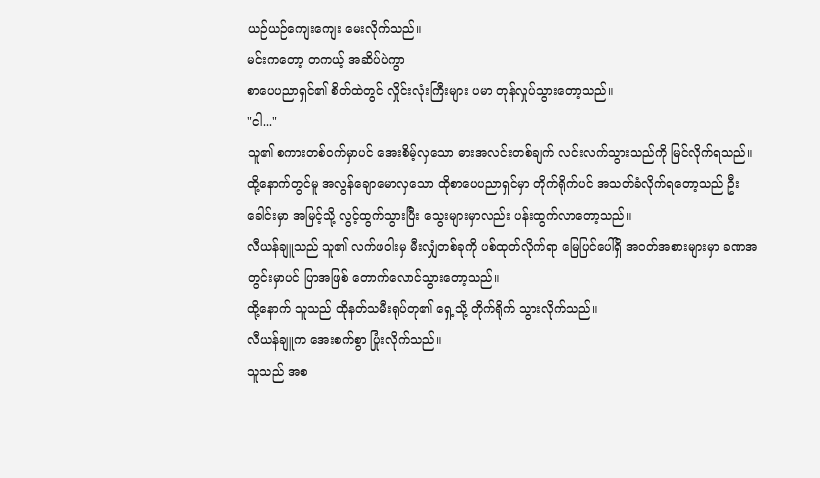ယဉ်ယဉ်ကျေးကျေး မေးလိုက်သည်။
မင်းကတော့ တကယ့် အဆိပ်ပဲကွာ
စာပေပညာရှင်၏ စိတ်ထဲတွင် လှိုင်းလုံးကြီးများ ပမာ တုန်လှုပ်သွားတော့သည်။
"ငါ..."
သူ၏ စကားတစ်ဝက်မှာပင် အေးစိမ့်လှသော ဓားအလင်းတစ်ချက် လင်းလက်သွားသည်ကို မြင်လိုက်ရသည်။
ထို့နောက်တွင်မူ အလွန်ချောမောလှသော ထိုစာပေပညာရှင်မှာ တိုက်ရိုက်ပင် အသတ်ခံလိုက်ရတော့သည် ဦးခေါင်းမှာ အမြင့်သို့ လွင့်ထွက်သွားပြီး သွေးများမှာလည်း ပန်းထွက်လာတော့သည်။
လီယန်ချူသည် သူ၏ လက်ဖဝါးမှ မီးလျှံတစ်ခုကို ပစ်ထုတ်လိုက်ရာ မြေပြင်ပေါ်ရှိ အဝတ်အစားများမှာ ခဏအတွင်းမှာပင် ပြာအဖြစ် တောက်လောင်သွားတော့သည်။
ထို့နောက် သူသည် ထိုနတ်သမီးရုပ်တု၏ ရှေ့သို့ တိုက်ရိုက် သွားလိုက်သည်။
လီယန်ချူက အေးစက်စွာ ပြုံးလိုက်သည်။
သူသည် အစ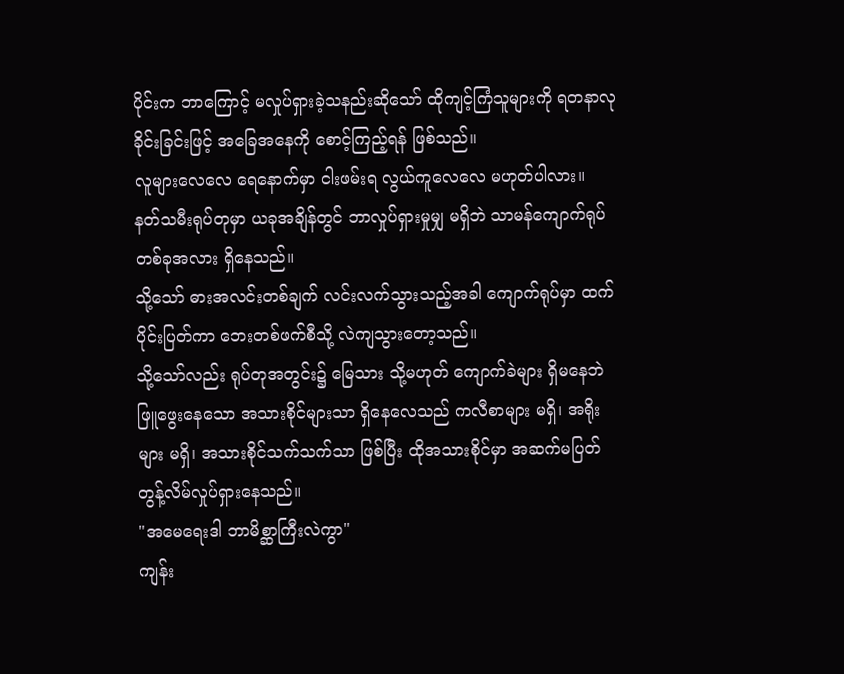ပိုင်းက ဘာကြောင့် မလှုပ်ရှားခဲ့သနည်းဆိုသော် ထိုကျင့်ကြံသူများကို ရတနာလုခိုင်းခြင်းဖြင့် အခြေအနေကို စောင့်ကြည့်ရန် ဖြစ်သည်။
လူများလေလေ ရေနောက်မှာ ငါးဖမ်းရ လွယ်ကူလေလေ မဟုတ်ပါလား။
နတ်သမီးရုပ်တုမှာ ယခုအချိန်တွင် ဘာလှုပ်ရှားမှုမျှ မရှိဘဲ သာမန်ကျောက်ရုပ်တစ်ခုအလား ရှိနေသည်။
သို့သော် ဓားအလင်းတစ်ချက် လင်းလက်သွားသည့်အခါ ကျောက်ရုပ်မှာ ထက်ပိုင်းပြတ်ကာ ဘေးတစ်ဖက်စီသို့ လဲကျသွားတော့သည်။
သို့သော်လည်း ရုပ်တုအတွင်း၌ မြေသား သို့မဟုတ် ကျောက်ခဲများ ရှိမနေဘဲ ဖြူဖွေးနေသော အသားစိုင်များသာ ရှိနေလေသည် ကလီစာများ မရှိ၊ အရိုးများ မရှိ၊ အသားစိုင်သက်သက်သာ ဖြစ်ပြီး ထိုအသားစိုင်မှာ အဆက်မပြတ် တွန့်လိမ်လှုပ်ရှားနေသည်။
"အမေရေးဒါ ဘာမိစ္ဆာကြီးလဲကွာ"
ကျန်း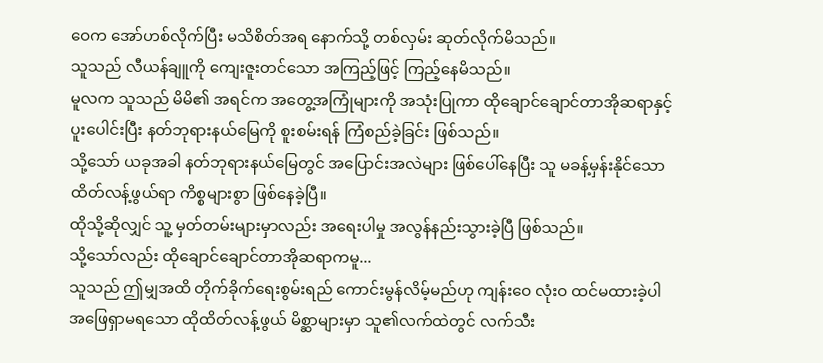ဝေက အော်ဟစ်လိုက်ပြီး မသိစိတ်အရ နောက်သို့ တစ်လှမ်း ဆုတ်လိုက်မိသည်။
သူသည် လီယန်ချူကို ကျေးဇူးတင်သော အကြည့်ဖြင့် ကြည့်နေမိသည်။
မူလက သူသည် မိမိ၏ အရင်က အတွေ့အကြုံများကို အသုံးပြုကာ ထိုချောင်ချောင်တာအိုဆရာနှင့် ပူးပေါင်းပြီး နတ်ဘုရားနယ်မြေကို စူးစမ်းရန် ကြံစည်ခဲ့ခြင်း ဖြစ်သည်။
သို့သော် ယခုအခါ နတ်ဘုရားနယ်မြေတွင် အပြောင်းအလဲများ ဖြစ်ပေါ်နေပြီး သူ မခန့်မှန်းနိုင်သော ထိတ်လန့်ဖွယ်ရာ ကိစ္စများစွာ ဖြစ်နေခဲ့ပြီ။
ထိုသို့ဆိုလျှင် သူ့ မှတ်တမ်းများမှာလည်း အရေးပါမှု အလွန်နည်းသွားခဲ့ပြီ ဖြစ်သည်။
သို့သော်လည်း ထိုချောင်ချောင်တာအိုဆရာကမူ...
သူသည် ဤမျှအထိ တိုက်ခိုက်ရေးစွမ်းရည် ကောင်းမွန်လိမ့်မည်ဟု ကျန်းဝေ လုံးဝ ထင်မထားခဲ့ပါ အဖြေရှာမရသော ထိုထိတ်လန့်ဖွယ် မိစ္ဆာများမှာ သူ၏လက်ထဲတွင် လက်သီး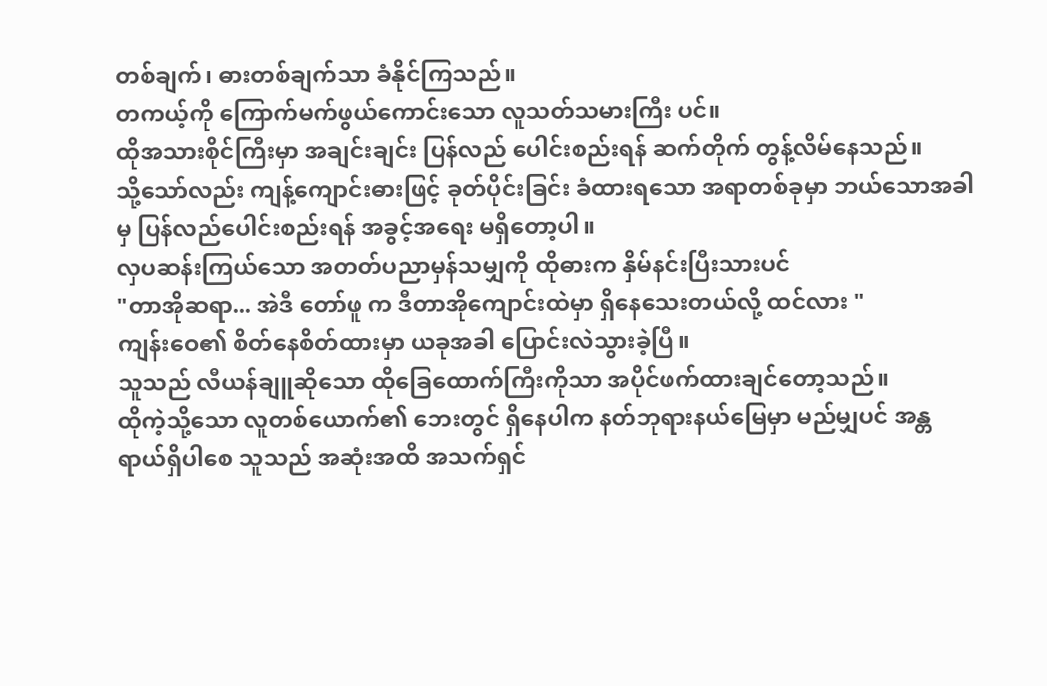တစ်ချက်၊ ဓားတစ်ချက်သာ ခံနိုင်ကြသည်။
တကယ့်ကို ကြောက်မက်ဖွယ်ကောင်းသော လူသတ်သမားကြီး ပင်။
ထိုအသားစိုင်ကြီးမှာ အချင်းချင်း ပြန်လည် ပေါင်းစည်းရန် ဆက်တိုက် တွန့်လိမ်နေသည်။
သို့သော်လည်း ကျန့်ကျောင်းဓားဖြင့် ခုတ်ပိုင်းခြင်း ခံထားရသော အရာတစ်ခုမှာ ဘယ်သောအခါမှ ပြန်လည်ပေါင်းစည်းရန် အခွင့်အရေး မရှိတော့ပါ။
လှပဆန်းကြယ်သော အတတ်ပညာမှန်သမျှကို ထိုဓားက နှိမ်နင်းပြီးသားပင်
"တာအိုဆရာ... အဲဒီ တော်ဖူ က ဒီတာအိုကျောင်းထဲမှာ ရှိနေသေးတယ်လို့ ထင်လား "
ကျန်းဝေ၏ စိတ်နေစိတ်ထားမှာ ယခုအခါ ပြောင်းလဲသွားခဲ့ပြီ။
သူသည် လီယန်ချူဆိုသော ထိုခြေထောက်ကြီးကိုသာ အပိုင်ဖက်ထားချင်တော့သည်။
ထိုကဲ့သို့သော လူတစ်ယောက်၏ ဘေးတွင် ရှိနေပါက နတ်ဘုရားနယ်မြေမှာ မည်မျှပင် အန္တရာယ်ရှိပါစေ သူသည် အဆုံးအထိ အသက်ရှင်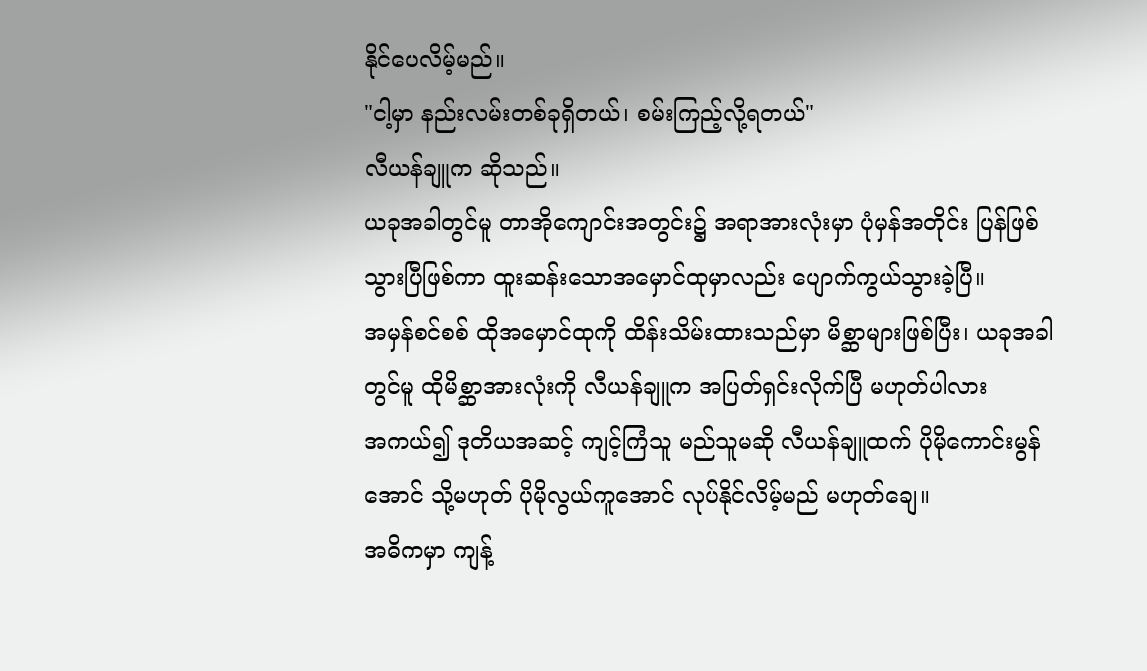နိုင်ပေလိမ့်မည်။
"ငါ့မှာ နည်းလမ်းတစ်ခုရှိတယ်၊ စမ်းကြည့်လို့ရတယ်"
လီယန်ချူက ဆိုသည်။
ယခုအခါတွင်မူ တာအိုကျောင်းအတွင်း၌ အရာအားလုံးမှာ ပုံမှန်အတိုင်း ပြန်ဖြစ်သွားပြီဖြစ်ကာ ထူးဆန်းသောအမှောင်ထုမှာလည်း ပျောက်ကွယ်သွားခဲ့ပြီ။
အမှန်စင်စစ် ထိုအမှောင်ထုကို ထိန်းသိမ်းထားသည်မှာ မိစ္ဆာများဖြစ်ပြီး၊ ယခုအခါတွင်မူ ထိုမိစ္ဆာအားလုံးကို လီယန်ချူက အပြတ်ရှင်းလိုက်ပြီ မဟုတ်ပါလား
အကယ်၍ ဒုတိယအဆင့် ကျင့်ကြံသူ မည်သူမဆို လီယန်ချူထက် ပိုမိုကောင်းမွန်အောင် သို့မဟုတ် ပိုမိုလွယ်ကူအောင် လုပ်နိုင်လိမ့်မည် မဟုတ်ချေ။
အဓိကမှာ ကျန့်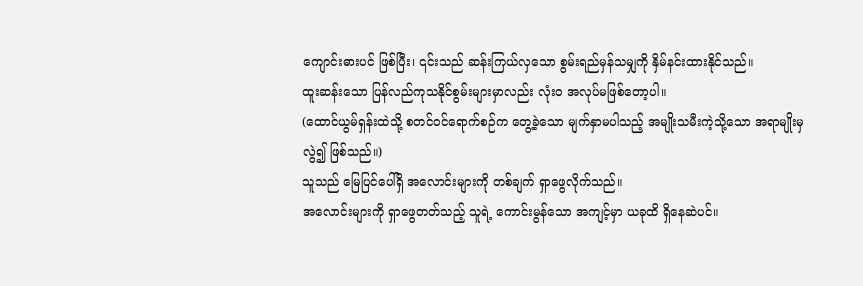ကျောင်းဓားပင် ဖြစ်ပြီး၊ ၎င်းသည် ဆန်းကြယ်လှသော စွမ်းရည်မှန်သမျှကို နှိမ်နင်းထားနိုင်သည်။
ထူးဆန်းသော ပြန်လည်ကုသနိုင်စွမ်းများမှာလည်း လုံးဝ အလုပ်မဖြစ်တော့ပါ။
(ထောင်ယွမ်ရှန်းထဲသို့ စတင်ဝင်ရောက်စဉ်က တွေ့ခဲ့သော မျက်နှာမပါသည့် အမျိုးသမီးကဲ့သို့သော အရာမျိုးမှလွဲ၍ ဖြစ်သည်။)
သူသည် မြေပြင်ပေါ်ရှိ အလောင်းများကို တစ်ချက် ရှာဖွေလိုက်သည်။
အလောင်းများကို ရှာဖွေတတ်သည့် သူရဲ့ ကောင်းမွန်သော အကျင့်မှာ ယခုထိ ရှိနေဆဲပင်။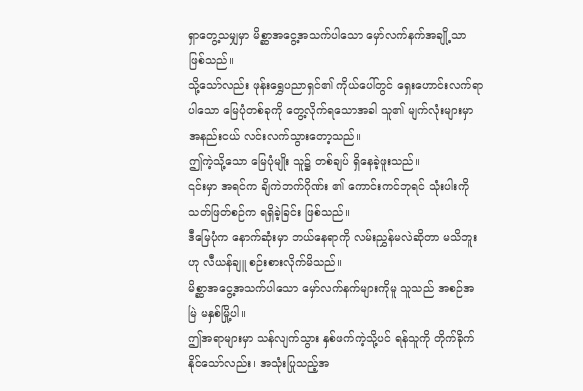ရှာတွေ့သမျှမှာ မိစ္ဆာအငွေ့အသက်ပါသော မှော်လက်နက်အချို့သာ ဖြစ်သည်။
သို့သော်လည်း ဖုန်းရွှေပညာရှင်၏ ကိုယ်ပေါ်တွင် ရှေးဟောင်းလက်ရာပါသော မြေပုံတစ်ခုကို တွေ့လိုက်ရသောအခါ သူ၏ မျက်လုံးများမှာ အနည်းငယ် လင်းလက်သွားတော့သည်။
ဤကဲ့သို့သော မြေပုံမျိုး သူ၌ တစ်ချပ် ရှိနေခဲ့ဖူးသည်။
၎င်းမှာ အရင်က ချိကဲဘက်ဂိုဏ်း ၏ ကောင်းကင်ဘုရင် သုံးပါးကို သတ်ဖြတ်စဉ်က ရရှိခဲ့ခြင်း ဖြစ်သည်။
ဒီမြေပုံက နောက်ဆုံးမှာ ဘယ်နေရာကို လမ်းညွှန်မလဲဆိုတာ မသိဘူး ဟု လီယန်ချူ စဉ်းစားလိုက်မိသည်။
မိစ္ဆာအငွေ့အသက်ပါသော မှော်လက်နက်များကိုမူ သူသည် အစဉ်အမြဲ မနှစ်မြို့ပါ။
ဤအရာများမှာ သန်လျက်သွား နှစ်ဖက်ကဲ့သို့ပင် ရန်သူကို တိုက်ခိုက်နိုင်သော်လည်း၊ အသုံးပြုသည့်အ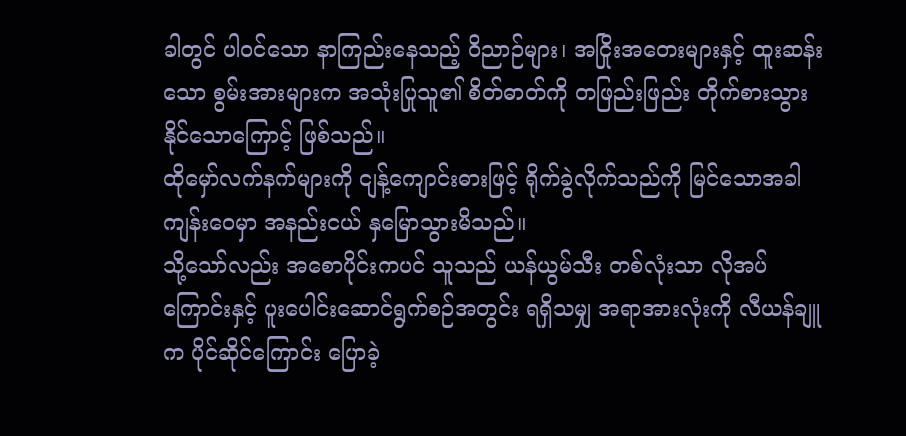ခါတွင် ပါဝင်သော နာကြည်းနေသည့် ဝိညာဉ်များ၊ အငြိုးအတေးများနှင့် ထူးဆန်းသော စွမ်းအားများက အသုံးပြုသူ၏ စိတ်ဓာတ်ကို တဖြည်းဖြည်း တိုက်စားသွားနိုင်သောကြောင့် ဖြစ်သည်။
ထိုမှော်လက်နက်များကို ငျန့်ကျောင်းဓားဖြင့် ရိုက်ခွဲလိုက်သည်ကို မြင်သောအခါ ကျန်းဝေမှာ အနည်းငယ် နှမြောသွားမိသည်။
သို့သော်လည်း အစောပိုင်းကပင် သူသည် ယန်ယွမ်သီး တစ်လုံးသာ လိုအပ်ကြောင်းနှင့် ပူးပေါင်းဆောင်ရွက်စဉ်အတွင်း ရရှိသမျှ အရာအားလုံးကို လီယန်ချူက ပိုင်ဆိုင်ကြောင်း ပြောခဲ့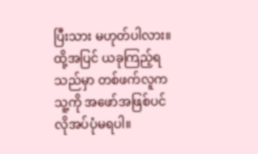ပြီးသား မဟုတ်ပါလား။
ထို့အပြင် ယခုကြည့်ရသည်မှာ တစ်ဖက်လူက သူ့ကို အဖော်အဖြစ်ပင် လိုအပ်ပုံမရပါ။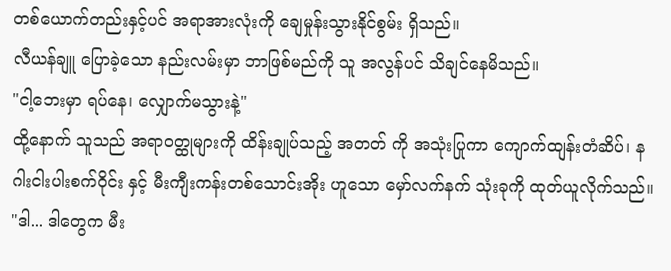တစ်ယောက်တည်းနှင့်ပင် အရာအားလုံးကို ချေမှုန်းသွားနိုင်စွမ်း ရှိသည်။
လီယန်ချူ ပြောခဲ့သော နည်းလမ်းမှာ ဘာဖြစ်မည်ကို သူ အလွန်ပင် သိချင်နေမိသည်။
"ငါ့ဘေးမှာ ရပ်နေ၊ လျှောက်မသွားနဲ့"
ထို့နောက် သူသည် အရာဝတ္ထုများကို ထိန်းချုပ်သည့် အတတ် ကို အသုံးပြုကာ ကျောက်ထျန်းတံဆိပ်၊ နဂါးငါးပါးစက်ဝိုင်း နှင့် မီးကျီးကန်းတစ်သောင်းအိုး ဟူသော မှော်လက်နက် သုံးခုကို ထုတ်ယူလိုက်သည်။
"ဒါ... ဒါတွေက မီး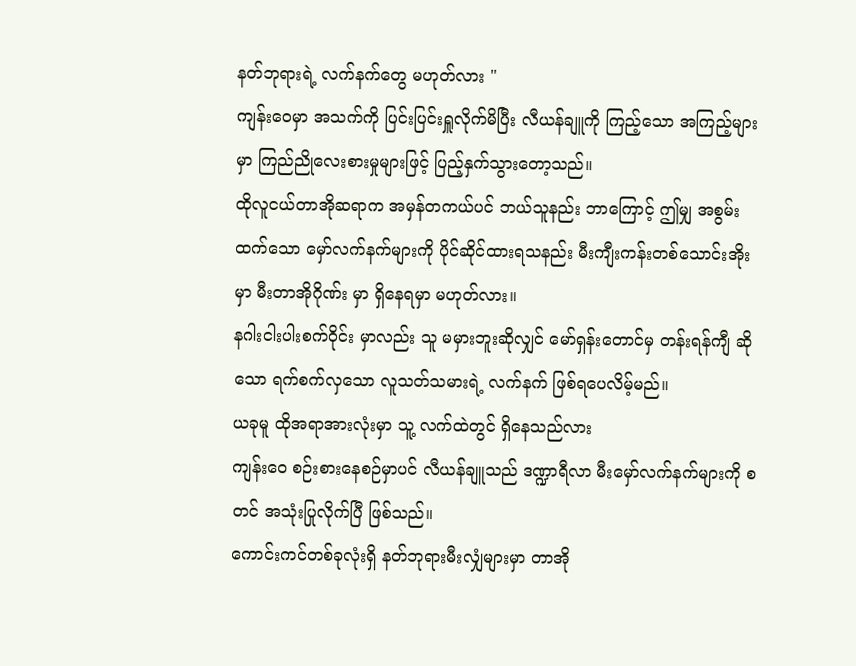နတ်ဘုရားရဲ့ လက်နက်တွေ မဟုတ်လား "
ကျန်းဝေမှာ အသက်ကို ပြင်းပြင်းရှူလိုက်မိပြီး လီယန်ချူကို ကြည့်သော အကြည့်များမှာ ကြည်ညိုလေးစားမှုများဖြင့် ပြည့်နှက်သွားတော့သည်။
ထိုလူငယ်တာအိုဆရာက အမှန်တကယ်ပင် ဘယ်သူနည်း ဘာကြောင့် ဤမျှ အစွမ်းထက်သော မှော်လက်နက်များကို ပိုင်ဆိုင်ထားရသနည်း မီးကျီးကန်းတစ်သောင်းအိုးမှာ မီးတာအိုဂိုဏ်း မှာ ရှိနေရမှာ မဟုတ်လား။
နဂါးငါးပါးစက်ဝိုင်း မှာလည်း သူ မမှားဘူးဆိုလျှင် မော်ရှန်းတောင်မှ တန်းရန်ကျီ ဆိုသော ရက်စက်လှသော လူသတ်သမားရဲ့ လက်နက် ဖြစ်ရပေလိမ့်မည်။
ယခုမူ ထိုအရာအားလုံးမှာ သူ့ လက်ထဲတွင် ရှိနေသည်လား
ကျန်းဝေ စဉ်းစားနေစဉ်မှာပင် လီယန်ချူသည် ဒဏ္ဍာရီလာ မီးမှော်လက်နက်များကို စတင် အသုံးပြုလိုက်ပြီ ဖြစ်သည်။
ကောင်းကင်တစ်ခုလုံးရှိ နတ်ဘုရားမီးလျှံများမှာ တာအို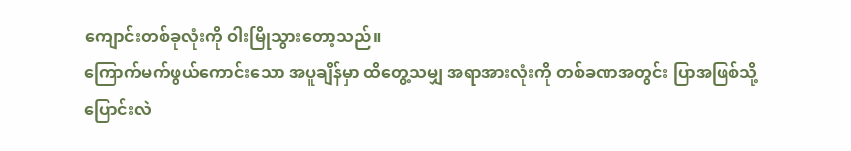ကျောင်းတစ်ခုလုံးကို ဝါးမြိုသွားတော့သည်။
ကြောက်မက်ဖွယ်ကောင်းသော အပူချိန်မှာ ထိတွေ့သမျှ အရာအားလုံးကို တစ်ခဏအတွင်း ပြာအဖြစ်သို့ ပြောင်းလဲ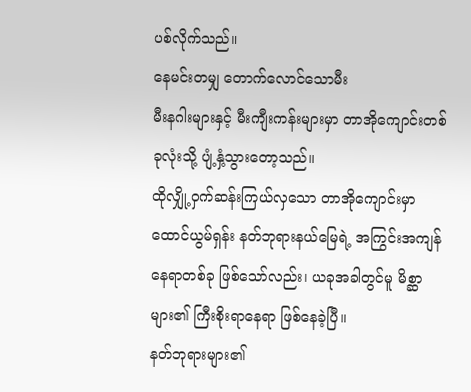ပစ်လိုက်သည်။
နေမင်းတမျှ တောက်လောင်သောမီး
မီးနဂါးများနှင့် မီးကျီးကန်းများမှာ တာအိုကျောင်းတစ်ခုလုံးသို့ ပျံ့နှံ့သွားတော့သည်။
ထိုလျှို့ဝှက်ဆန်းကြယ်လှသော တာအိုကျောင်းမှာ ထောင်ယွမ်ရှန်း နတ်ဘုရားနယ်မြေရဲ့ အကြွင်းအကျန်နေရာတစ်ခု ဖြစ်သော်လည်း၊ ယခုအခါတွင်မူ မိစ္ဆာများ၏ ကြီးစိုးရာနေရာ ဖြစ်နေခဲ့ပြီ။
နတ်ဘုရားများ၏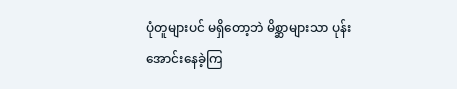ပုံတူများပင် မရှိတော့ဘဲ မိစ္ဆာများသာ ပုန်းအောင်းနေခဲ့ကြ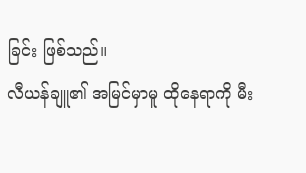ခြင်း ဖြစ်သည်။
လီယန်ချူ၏ အမြင်မှာမူ ထိုနေရာကို မီး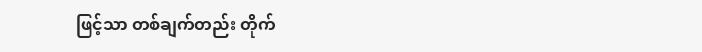ဖြင့်သာ တစ်ချက်တည်း တိုက်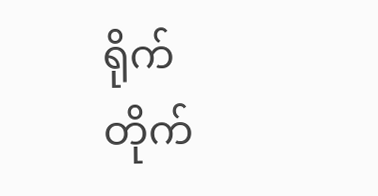ရိုက် တိုက်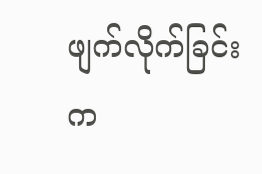ဖျက်လိုက်ခြင်းက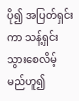ပို၍ အပြတ်ရှင်းကာ သန့်ရှင်းသွားစေလိမ့်မည်ဟူ၍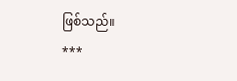ဖြစ်သည်။
***